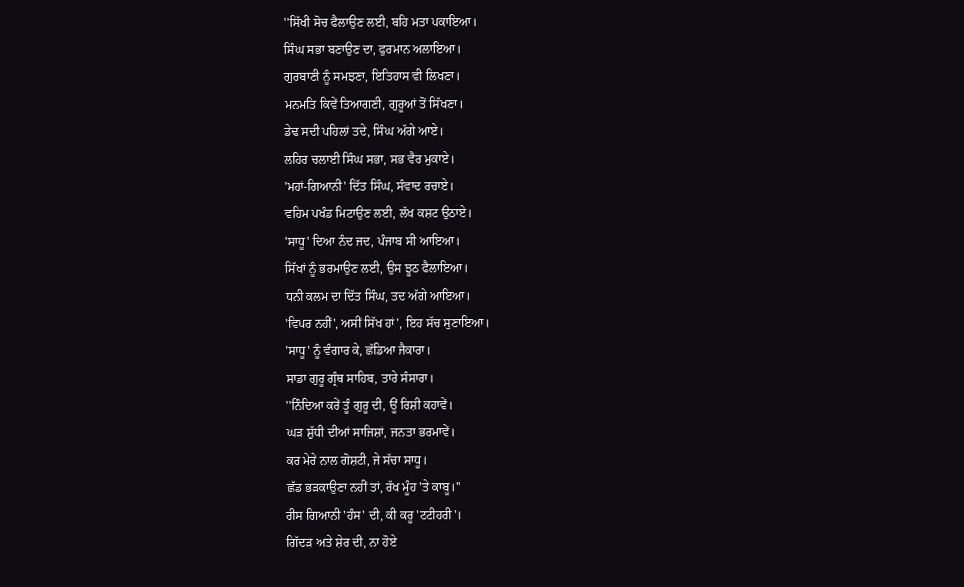''ਸਿੱਖੀ ਸੋਚ ਫੈਲਾਉਣ ਲਈ, ਬਹਿ ਮਤਾ ਪਕਾਇਆ।
ਸਿੰਘ ਸਭਾ ਬਣਾਉਣ ਦਾ, ਫੁਰਮਾਨ ਅਲਾਇਆ।
ਗੁਰਬਾਣੀ ਨੂੰ ਸਮਝਣਾ, ਇਤਿਹਾਸ ਵੀ ਲਿਖਣਾ।
ਮਨਮਤਿ ਕਿਵੇਂ ਤਿਆਗਣੀ, ਗੁਰੂਆਂ ਤੋਂ ਸਿੱਖਣਾ।
ਡੇਢ ਸਦੀ ਪਹਿਲਾਂ ਤਦੇ, ਸਿੰਘ ਅੱਗੇ ਆਏ।
ਲਹਿਰ ਚਲਾਈ ਸਿੰਘ ਸਭਾ, ਸਭ ਵੈਰ ਮੁਕਾਏ।
'ਮਹਾਂ-ਗਿਆਨੀ' ਦਿੱਤ ਸਿੰਘ, ਸੰਵਾਦ ਰਚਾਏ।
ਵਹਿਮ ਪਖੰਡ ਮਿਟਾਉਣ ਲਈ, ਲੱਖ ਕਸ਼ਟ ਉਠਾਏ।
'ਸਾਧੂ' ਦਿਆ ਨੰਦ ਜਦ, ਪੰਜਾਬ ਸੀ ਆਇਆ।
ਸਿੱਖਾਂ ਨੂੰ ਭਰਮਾਉਣ ਲਈ, ਉਸ ਝੂਠ ਫੈਲਾਇਆ।
ਧਨੀ ਕਲਮ ਦਾ ਦਿੱਤ ਸਿੰਘ, ਤਦ ਅੱਗੇ ਆਇਆ।
'ਵਿਪਰ ਨਹੀਂ', ਅਸੀਂ ਸਿੱਖ ਹਾਂ', ਇਹ ਸੱਚ ਸੁਣਾਇਆ।
'ਸਾਧੂ' ਨੂੰ ਵੰਗਾਰ ਕੇ, ਛੱਡਿਆ ਜੈਕਾਰਾ।
ਸਾਡਾ ਗੁਰੂ ਗ੍ਰੰਥ ਸਾਹਿਬ, ਤਾਰੇ ਸੰਸਾਰਾ।
''ਨਿੰਦਿਆ ਕਰੇਂ ਤੂੰ ਗੁਰੂ ਦੀ, ਊਂ ਰਿਸ਼ੀ ਕਹਾਵੇਂ।
ਘੜ ਸ਼ੁੱਧੀ ਦੀਆਂ ਸਾਜਿਸ਼ਾਂ, ਜਨਤਾ ਭਰਮਾਵੇਂ।
ਕਰ ਮੇਰੇ ਨਾਲ ਗੋਸ਼ਟੀ, ਜੇ ਸੱਚਾ ਸਾਧੂ।
ਛੱਡ ਭੜਕਾਉਣਾ ਨਹੀਂ ਤਾਂ, ਰੱਖ ਮੂੰਹ 'ਤੇ ਕਾਬੂ।''
ਰੀਸ ਗਿਆਨੀ 'ਹੰਸ' ਦੀ, ਕੀ ਕਰੂ 'ਟਟੀਹਰੀ'।
ਗਿੱਦੜ ਅਤੇ ਸ਼ੇਰ ਦੀ, ਨਾ ਹੋਏ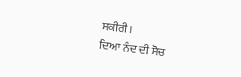ਸਕੀਰੀ।
ਦਿਆ ਨੰਦ ਦੀ ਸੋਚ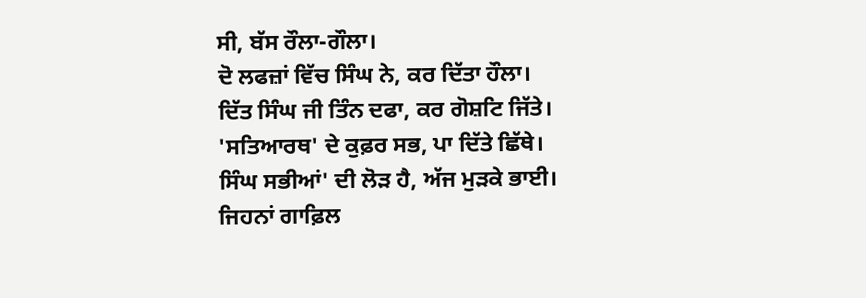ਸੀ, ਬੱਸ ਰੌਲਾ-ਗੌਲਾ।
ਦੋ ਲਫਜ਼ਾਂ ਵਿੱਚ ਸਿੰਘ ਨੇ, ਕਰ ਦਿੱਤਾ ਹੌਲਾ।
ਦਿੱਤ ਸਿੰਘ ਜੀ ਤਿੰਨ ਦਫਾ, ਕਰ ਗੋਸ਼ਟਿ ਜਿੱਤੇ।
'ਸਤਿਆਰਥ' ਦੇ ਕੁਫ਼ਰ ਸਭ, ਪਾ ਦਿੱਤੇ ਛਿੱਥੇ।
ਸਿੰਘ ਸਭੀਆਂ' ਦੀ ਲੋੜ ਹੈ, ਅੱਜ ਮੁੜਕੇ ਭਾਈ।
ਜਿਹਨਾਂ ਗਾਫ਼ਿਲ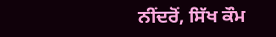ਨੀਂਦਰੋਂ, ਸਿੱਖ ਕੌਮ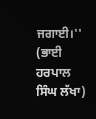ਜਗਾਈ।''
(ਭਾਈ ਹਰਪਾਲ ਸਿੰਘ ਲੱਖਾ)